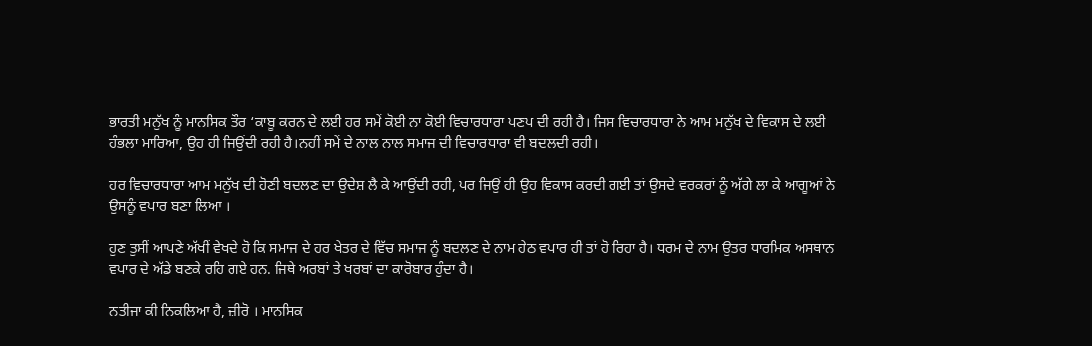ਭਾਰਤੀ ਮਨੁੱਖ ਨੂੰ ਮਾਨਸਿਕ ਤੌਰ ‘ਕਾਬੂ ਕਰਨ ਦੇ ਲਈ ਹਰ ਸਮੇਂ ਕੋਈ ਨਾ ਕੋਈ ਵਿਚਾਰਧਾਰਾ ਪਣਪ ਦੀ ਰਹੀ ਹੈ। ਜਿਸ ਵਿਚਾਰਧਾਰਾ ਨੇ ਆਮ ਮਨੁੱਖ ਦੇ ਵਿਕਾਸ ਦੇ ਲਈ ਹੰਭਲਾ ਮਾਰਿਆ, ਉਹ ਹੀ ਜਿਉਂਦੀ ਰਹੀ ਹੈ।ਨਹੀਂ ਸਮੇਂ ਦੇ ਨਾਲ ਨਾਲ ਸਮਾਜ ਦੀ ਵਿਚਾਰਧਾਰਾ ਵੀ ਬਦਲਦੀ ਰਹੀ।

ਹਰ ਵਿਚਾਰਧਾਰਾ ਆਮ ਮਨੁੱਖ ਦੀ ਹੋਣੀ ਬਦਲਣ ਦਾ ਉਦੇਸ਼ ਲੈ ਕੇ ਆਉਂਦੀ ਰਹੀ, ਪਰ ਜਿਉਂ ਹੀ ਉਹ ਵਿਕਾਸ ਕਰਦੀ ਗਈ ਤਾਂ ਉਸਦੇ ਵਰਕਰਾਂ ਨੂੰ ਅੱਗੇ ਲਾ ਕੇ ਆਗੂਆਂ ਨੇ ਉਸਨੂੰ ਵਪਾਰ ਬਣਾ ਲਿਆ ।

ਹੁਣ ਤੁਸੀਂ ਆਪਣੇ ਅੱਖੀਂ ਵੇਖਦੇ ਹੋ ਕਿ ਸਮਾਜ ਦੇ ਹਰ ਖੇਤਰ ਦੇ ਵਿੱਚ ਸਮਾਜ ਨੂੰ ਬਦਲਣ ਦੇ ਨਾਮ ਹੇਠ ਵਪਾਰ ਹੀ ਤਾਂ ਹੋ ਰਿਹਾ ਹੈ। ਧਰਮ ਦੇ ਨਾਮ ਉਤਰ ਧਾਰਮਿਕ ਅਸਥਾਨ ਵਪਾਰ ਦੇ ਅੱਡੇ ਬਣਕੇ ਰਹਿ ਗਏ ਹਨ. ਜਿਥੇ ਅਰਬਾਂ ਤੇ ਖਰਬਾਂ ਦਾ ਕਾਰੋਬਾਰ ਹੁੰਦਾ ਹੈ।

ਨਤੀਜਾ ਕੀ ਨਿਕਲਿਆ ਹੈ, ਜ਼ੀਰੋ । ਮਾਨਸਿਕ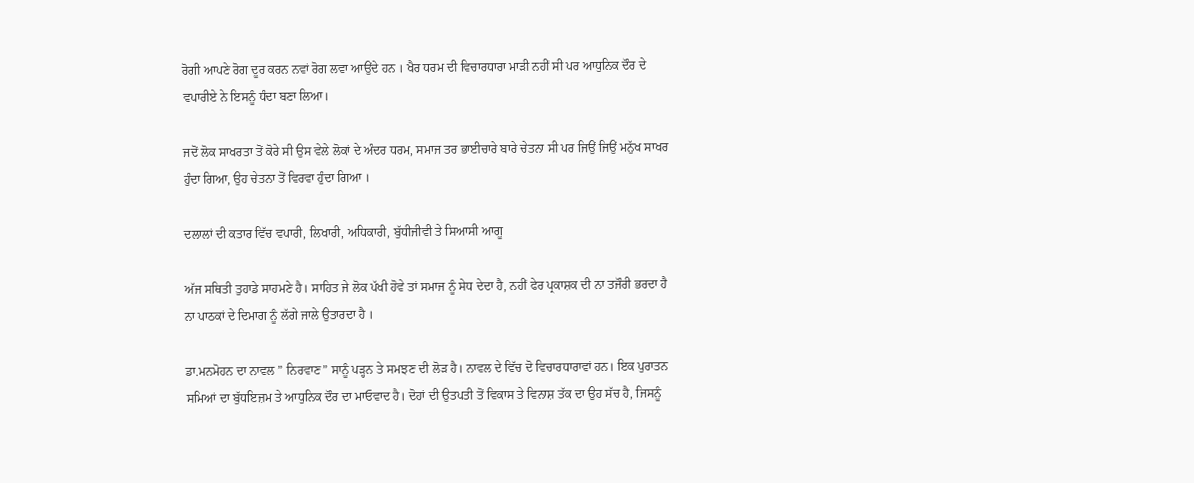ਰੋਗੀ ਆਪਣੇ ਰੋਗ ਦੂਰ ਕਰਨ ਨਵਾਂ ਰੋਗ ਲਵਾ ਆਉਂਦੇ ਹਨ । ਖੈਰ ਧਰਮ ਦੀ ਵਿਚਾਰਧਾਰਾ ਮਾੜੀ ਨਹੀਂ ਸੀ ਪਰ ਆਧੁਨਿਕ ਦੌਰ ਦੇ ਵਪਾਰੀਏ ਨੇ ਇਸਨੂੰ ਧੰਦਾ ਬਣਾ ਲਿਆ।

ਜਦੋਂ ਲੋਕ ਸਾਖਰਤਾ ਤੋਂ ਕੋਰੇ ਸੀ ਉਸ ਵੇਲੇ ਲੋਕਾਂ ਦੇ ਅੰਦਰ ਧਰਮ, ਸਮਾਜ ਤਰ ਭਾਈਚਾਰੇ ਬਾਰੇ ਚੇਤਨਾ ਸੀ ਪਰ ਜਿਉਂ ਜਿਉਂ ਮਨੁੱਖ ਸਾਖਰ ਹੁੰਦਾ ਗਿਆ, ਉਹ ਚੇਤਨਾ ਤੋਂ ਵਿਰਵਾ ਹੁੰਦਾ ਗਿਆ ।

ਦਲਾਲਾਂ ਦੀ ਕਤਾਰ ਵਿੱਚ ਵਪਾਰੀ, ਲਿਖਾਰੀ, ਅਧਿਕਾਰੀ, ਬੁੱਧੀਜੀਵੀ ਤੇ ਸਿਆਸੀ ਆਗੂ

ਅੱਜ ਸਥਿਤੀ ਤੁਹਾਡੇ ਸਾਹਮਣੇ ਹੈ। ਸਾਹਿਤ ਜੇ ਲੋਕ ਪੱਖੀ ਹੋਵੇ ਤਾਂ ਸਮਾਜ ਨੂੰ ਸੇਧ ਦੇਦਾ ਹੈ, ਨਹੀਂ ਫੇਰ ਪ੍ਰਕਾਸ਼ਕ ਦੀ ਨਾ ਤਜੌਰੀ ਭਰਦਾ ਹੈ ਨਾ ਪਾਠਕਾਂ ਦੇ ਦਿਮਾਗ ਨੂੰ ਲੱਗੇ ਜਾਲੇ ਉਤਾਰਦਾ ਹੈ ।

ਡਾ.ਮਨਮੋਹਨ ਦਾ ਨਾਵਲ ” ਨਿਰਵਾਣ” ਸਾਨੂੰ ਪੜ੍ਹਨ ਤੇ ਸਮਝਣ ਦੀ ਲੋੜ ਹੈ। ਨਾਵਲ ਦੇ ਵਿੱਚ ਦੋ ਵਿਚਾਰਧਾਰਾਵਾਂ ਹਨ। ਇਕ ਪੁਰਾਤਨ ਸਮਿਆਂ ਦਾ ਬੁੱਧਇਜ਼ਮ ਤੇ ਆਧੁਨਿਕ ਦੌਰ ਦਾ ਮਾਓਵਾਦ ਹੈ। ਦੋਹਾਂ ਦੀ ਉਤਪਤੀ ਤੋਂ ਵਿਕਾਸ ਤੇ ਵਿਨਾਸ਼ ਤੱਕ ਦਾ ਉਹ ਸੱਚ ਹੈ, ਜਿਸਨੂੰ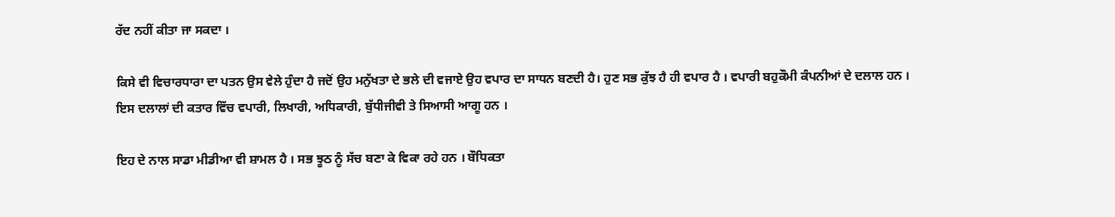ਰੱਦ ਨਹੀਂ ਕੀਤਾ ਜਾ ਸਕਦਾ ।

ਕਿਸੇ ਵੀ ਵਿਚਾਰਧਾਰਾ ਦਾ ਪਤਨ ਉਸ ਵੇਲੇ ਹੁੰਦਾ ਹੈ ਜਦੋਂ ਉਹ ਮਨੁੱਖਤਾ ਦੇ ਭਲੇ ਦੀ ਵਜਾਏ ਉਹ ਵਪਾਰ ਦਾ ਸਾਧਨ ਬਣਦੀ ਹੈ। ਹੁਣ ਸਭ ਕੁੱਝ ਹੈ ਹੀ ਵਪਾਰ ਹੈ । ਵਪਾਰੀ ਬਹੁਕੌਮੀ ਕੰਪਨੀਆਂ ਦੇ ਦਲਾਲ ਹਨ । ਇਸ ਦਲਾਲਾਂ ਦੀ ਕਤਾਰ ਵਿੱਚ ਵਪਾਰੀ, ਲਿਖਾਰੀ, ਅਧਿਕਾਰੀ, ਬੁੱਧੀਜੀਵੀ ਤੇ ਸਿਆਸੀ ਆਗੂ ਹਨ ।

ਇਹ ਦੇ ਨਾਲ ਸਾਡਾ ਮੀਡੀਆ ਵੀ ਸ਼ਾਮਲ ਹੈ । ਸਭ ਝੂਠ ਨੂੰ ਸੱਚ ਬਣਾ ਕੇ ਵਿਕਾ ਰਹੇ ਹਨ । ਬੌਧਿਕਤਾ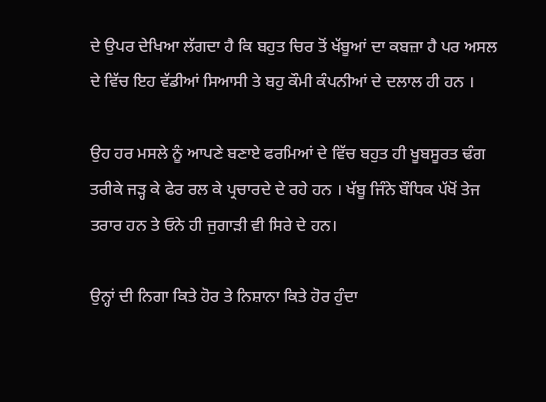ਦੇ ਉਪਰ ਦੇਖਿਆ ਲੱਗਦਾ ਹੈ ਕਿ ਬਹੁਤ ਚਿਰ ਤੋਂ ਖੱਬੂਆਂ ਦਾ ਕਬਜ਼ਾ ਹੈ ਪਰ ਅਸਲ ਦੇ ਵਿੱਚ ਇਹ ਵੱਡੀਆਂ ਸਿਆਸੀ ਤੇ ਬਹੁ ਕੌਮੀ ਕੰਪਨੀਆਂ ਦੇ ਦਲਾਲ ਹੀ ਹਨ ।

ਉਹ ਹਰ ਮਸਲੇ ਨੂੰ ਆਪਣੇ ਬਣਾਏ ਫਰਮਿਆਂ ਦੇ ਵਿੱਚ ਬਹੁਤ ਹੀ ਖੂਬਸੂਰਤ ਢੰਗ ਤਰੀਕੇ ਜੜ੍ਹ ਕੇ ਫੇਰ ਰਲ ਕੇ ਪ੍ਰਚਾਰਦੇ ਦੇ ਰਹੇ ਹਨ । ਖੱਬੂ ਜਿੰਨੇ ਬੌਧਿਕ ਪੱਖੋਂ ਤੇਜ ਤਰਾਰ ਹਨ ਤੇ ਓਨੇ ਹੀ ਜੁਗਾੜੀ ਵੀ ਸਿਰੇ ਦੇ ਹਨ।

ਉਨ੍ਹਾਂ ਦੀ ਨਿਗਾ ਕਿਤੇ ਹੋਰ ਤੇ ਨਿਸ਼ਾਨਾ ਕਿਤੇ ਹੋਰ ਹੁੰਦਾ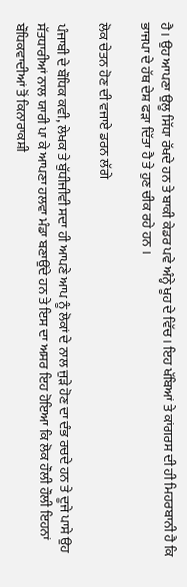ਹੈ। ਉਹ ਆਪਣਾ ਉਲੂ ਸਿੱਧਾ ਰੱਖਦੇ ਹਨ ਤੇ ਬਾਕੀ ਕੇਡਰ ਪਵੇ ਅੰਨ੍ਹੇ ਖੂਹ ਦੇ ਵਿੱਚ । ਇਹ ਖੱਬਿਆਂ ਤੇ ਕਾਂਗਰਸ ਦੀ ਹੀ ਮਿਹਰਬਾਨੀ ਹੈ ਕਿ ਭਾਜਪਾ ਦੇ ਹੱਥ ਦੇਸ਼ ਫੜਾ ਦਿੱਤਾ ਹੈ ਤੇ ਹੁਣ ਚੀਕ ਰਹੇ ਹਨ ।

ਲੋਕ ਚੇਤਨ ਹੋਣ ਦੀ ਵਜਾਏ ਡਰਨ ਲੱਗੇ

ਪੰਜਾਬੀ ਦੇ ਬੌਧਿਕ ਕਵੀ, ਲੇਖਕ ਤੇ ਬੁੱਧੀਜੀਵੀ ਸਦਾ ਹੀ ਆਪਣੇ ਆਪ ਨੂੰ ਲੋਕਾਂ ਦੇ ਨਾਲ ਜੁੜੇ ਹੋਣ ਦਾ ਦੰਭ ਰਚਦੇ ਹਨ ਤੇ ਦੂਜੇ ਪਾਸੇ ਉਹ ਸੱਤਧਾਰੀਆਂ ਨਾਲ ਯਾਰੀ ਪਾ ਕੇ ਆਪਣਾ ਹਲਵਾ ਮੰਡਾ ਬਣਾਉਂਦੇ ਹਨ ਤੇ ਇਸ ਦਾ ਅਸਰ ਇਹ ਹੋਇਆ ਕਿ ਲੋਕ ਹੌਲੀ ਹੌਲੀ ਇਹਨਾਂ ਬੌਧਿਕਵਾਦੀਆਂ ਤੋਂ ਕਿਨਾਰਾਕਸ਼ੀ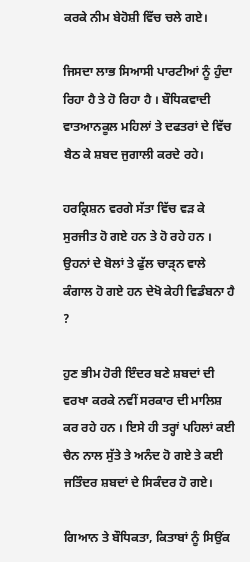ਕਰਕੇ ਨੀਮ ਬੇਹੋਸ਼ੀ ਵਿੱਚ ਚਲੇ ਗਏ।

ਜਿਸਦਾ ਲਾਭ ਸਿਆਸੀ ਪਾਰਟੀਆਂ ਨੂੰ ਹੁੰਦਾ ਰਿਹਾ ਹੈ ਤੇ ਹੋ ਰਿਹਾ ਹੈ । ਬੌਧਿਕਵਾਦੀ ਵਾਤਆਨਕੂਲ ਮਹਿਲਾਂ ਤੇ ਦਫਤਰਾਂ ਦੇ ਵਿੱਚ ਬੈਠ ਕੇ ਸ਼ਬਦ ਜੁਗਾਲੀ ਕਰਦੇ ਰਹੇ।

ਹਰਕ੍ਰਿਸ਼ਨ ਵਰਗੇ ਸੱਤਾ ਵਿੱਚ ਵੜ ਕੇ ਸੁਰਜੀਤ ਹੋ ਗਏ ਹਨ ਤੇ ਹੋ ਰਹੇ ਹਨ । ਉਹਨਾਂ ਦੇ ਬੋਲਾਂ ਤੇ ਫੁੱਲ ਚਾੜ੍ਨ ਵਾਲੇ ਕੰਗਾਲ ਹੋ ਗਏ ਹਨ ਦੇਖੋ ਕੇਹੀ ਵਿਡੰਬਨਾ ਹੈ ?

ਹੁਣ ਭੀਮ ਹੋਰੀ ਇੰਦਰ ਬਣੇ ਸ਼ਬਦਾਂ ਦੀ ਵਰਖਾ ਕਰਕੇ ਨਵੀਂ ਸਰਕਾਰ ਦੀ ਮਾਲਿਸ਼ ਕਰ ਰਹੇ ਹਨ । ਇਸੇ ਹੀ ਤਰ੍ਹਾਂ ਪਹਿਲਾਂ ਕਈ ਚੈਨ ਨਾਲ ਸੁੱਤੇ ਤੇ ਅਨੰਦ ਹੋ ਗਏ ਤੇ ਕਈ ਜਤਿੰਦਰ ਸ਼ਬਦਾਂ ਦੇ ਸਿਕੰਦਰ ਹੋ ਗਏ।

ਗਿਆਨ ਤੇ ਬੌਧਿਕਤਾ, ਕਿਤਾਬਾਂ ਨੂੰ ਸਿਉਂਕ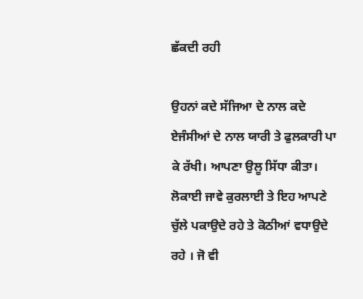ਛੱਕਦੀ ਰਹੀ

ਉਹਨਾਂ ਕਦੇ ਸੱਜਿਆ ਦੇ ਨਾਲ ਕਦੇ ਏਜੰਸੀਆਂ ਦੇ ਨਾਲ ਯਾਰੀ ਤੇ ਫੁਲਕਾਰੀ ਪਾ ਕੇ ਰੱਖੀ। ਆਪਣਾ ਉਲੂ ਸਿੱਧਾ ਕੀਤਾ। ਲੋਕਾਈ ਜਾਵੇ ਕੁਰਲਾਈ ਤੇ ਇਹ ਆਪਣੇ ਚੁੱਲੇ ਪਕਾਉਦੇ ਰਹੇ ਤੇ ਕੋਠੀਆਂ ਵਧਾਉਦੇ ਰਹੇ । ਜੋ ਵੀ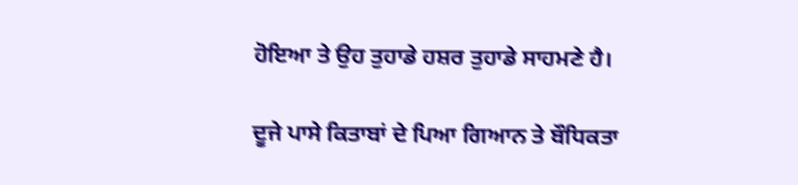ਹੋਇਆ ਤੇ ਉਹ ਤੁਹਾਡੇ ਹਸ਼ਰ ਤੁਹਾਡੇ ਸਾਹਮਣੇ ਹੈ।

ਦੂਜੇ ਪਾਸੇ ਕਿਤਾਬਾਂ ਦੇ ਪਿਆ ਗਿਆਨ ਤੇ ਬੌਧਿਕਤਾ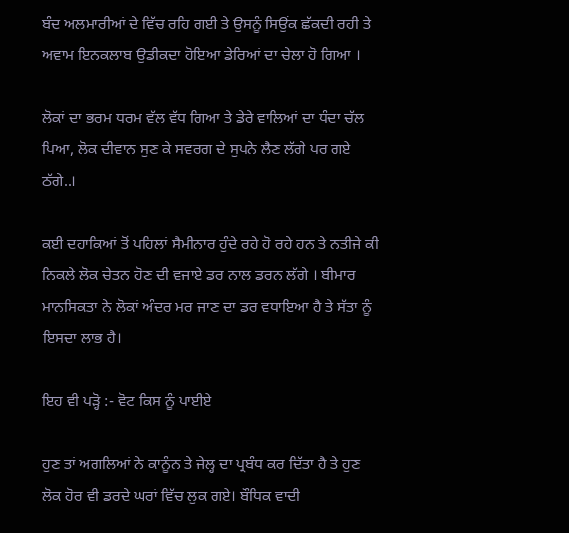ਬੰਦ ਅਲਮਾਰੀਆਂ ਦੇ ਵਿੱਚ ਰਹਿ ਗਈ ਤੇ ਉਸਨੂੰ ਸਿਉਂਕ ਛੱਕਦੀ ਰਹੀ ਤੇ ਅਵਾਮ ਇਨਕਲਾਬ ਉਡੀਕਦਾ ਹੋਇਆ ਡੇਰਿਆਂ ਦਾ ਚੇਲਾ ਹੋ ਗਿਆ ।

ਲੋਕਾਂ ਦਾ ਭਰਮ ਧਰਮ ਵੱਲ ਵੱਧ ਗਿਆ ਤੇ ਡੇਰੇ ਵਾਲਿਆਂ ਦਾ ਧੰਦਾ ਚੱਲ ਪਿਆ, ਲੋਕ ਦੀਵਾਨ ਸੁਣ ਕੇ ਸਵਰਗ ਦੇ ਸੁਪਨੇ ਲੈਣ ਲੱਗੇ ਪਰ ਗਏ ਠੱਗੇ..।

ਕਈ ਦਹਾਕਿਆਂ ਤੋਂ ਪਹਿਲਾਂ ਸੈਮੀਨਾਰ ਹੁੰਦੇ ਰਹੇ ਹੋ ਰਹੇ ਹਨ ਤੇ ਨਤੀਜੇ ਕੀ ਨਿਕਲੇ ਲੋਕ ਚੇਤਨ ਹੋਣ ਦੀ ਵਜਾਏ ਡਰ ਨਾਲ ਡਰਨ ਲੱਗੇ । ਬੀਮਾਰ ਮਾਨਸਿਕਤਾ ਨੇ ਲੋਕਾਂ ਅੰਦਰ ਮਰ ਜਾਣ ਦਾ ਡਰ ਵਧਾਇਆ ਹੈ ਤੇ ਸੱਤਾ ਨੂੰ ਇਸਦਾ ਲਾਭ ਹੈ।

ਇਹ ਵੀ ਪੜ੍ਹੋ :- ਵੋਟ ਕਿਸ ਨੂੰ ਪਾਈਏ

ਹੁਣ ਤਾਂ ਅਗਲਿਆਂ ਨੇ ਕਾਨੂੰਨ ਤੇ ਜੇਲ੍ਹ ਦਾ ਪ੍ਰਬੰਧ ਕਰ ਦਿੱਤਾ ਹੈ ਤੇ ਹੁਣ ਲੋਕ ਹੋਰ ਵੀ ਡਰਦੇ ਘਰਾਂ ਵਿੱਚ ਲੁਕ ਗਏ। ਬੌਧਿਕ ਵਾਦੀ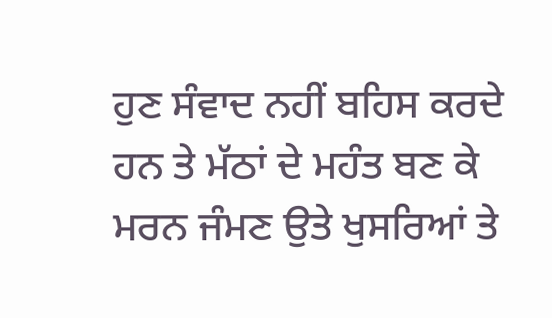ਹੁਣ ਸੰਵਾਦ ਨਹੀਂ ਬਹਿਸ ਕਰਦੇ ਹਨ ਤੇ ਮੱਠਾਂ ਦੇ ਮਹੰਤ ਬਣ ਕੇ ਮਰਨ ਜੰਮਣ ਉਤੇ ਖੁਸਰਿਆਂ ਤੇ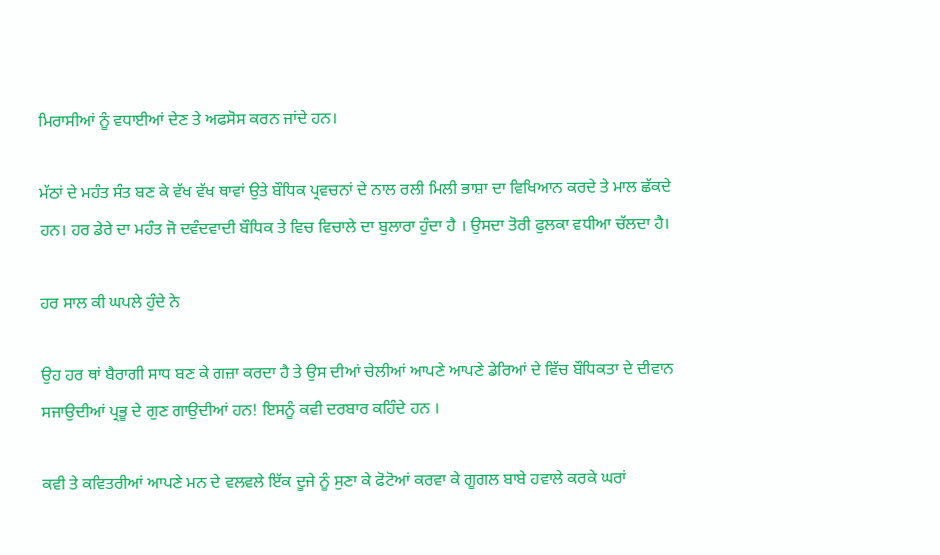ਮਿਰਾਸੀਆਂ ਨੂੰ ਵਧਾਈਆਂ ਦੇਣ ਤੇ ਅਫਸੋਸ ਕਰਨ ਜਾਂਦੇ ਹਨ।

ਮੱਠਾਂ ਦੇ ਮਹੰਤ ਸੰਤ ਬਣ ਕੇ ਵੱਖ ਵੱਖ ਥਾਵਾਂ ਉਤੇ ਬੌਧਿਕ ਪ੍ਰਵਚਨਾਂ ਦੇ ਨਾਲ ਰਲੀ ਮਿਲੀ ਭਾਸ਼ਾ ਦਾ ਵਿਖਿਆਨ ਕਰਦੇ ਤੇ ਮਾਲ ਛੱਕਦੇ ਹਨ। ਹਰ ਡੇਰੇ ਦਾ ਮਹੰਤ ਜੋ ਦਵੰਦਵਾਦੀ ਬੌਧਿਕ ਤੇ ਵਿਚ ਵਿਚਾਲੇ ਦਾ ਬੁਲਾਰਾ ਹੁੰਦਾ ਹੈ । ਉਸਦਾ ਤੋਰੀ ਫੁਲਕਾ ਵਧੀਆ ਚੱਲਦਾ ਹੈ।

ਹਰ ਸਾਲ ਕੀ ਘਪਲੇ ਹੁੰਦੇ ਨੇ

ਉਹ ਹਰ ਥਾਂ ਬੈਰਾਗੀ ਸਾਧ ਬਣ ਕੇ ਗਜ਼ਾ ਕਰਦਾ ਹੈ ਤੇ ਉਸ ਦੀਆਂ ਚੇਲੀਆਂ ਆਪਣੇ ਆਪਣੇ ਡੇਰਿਆਂ ਦੇ ਵਿੱਚ ਬੌਧਿਕਤਾ ਦੇ ਦੀਵਾਨ ਸਜਾਉਦੀਆਂ ਪ੍ਰਭੂ ਦੇ ਗੁਣ ਗਾਉਦੀਆਂ ਹਨ! ਇਸਨੂੰ ਕਵੀ ਦਰਬਾਰ ਕਹਿੰਦੇ ਹਨ ।

ਕਵੀ ਤੇ ਕਵਿਤਰੀਆਂ ਆਪਣੇ ਮਨ ਦੇ ਵਲਵਲੇ ਇੱਕ ਦੂਜੇ ਨੂੰ ਸੁਣਾ ਕੇ ਫੋਟੋਆਂ ਕਰਵਾ ਕੇ ਗੂਗਲ ਬਾਬੇ ਹਵਾਲੇ ਕਰਕੇ ਘਰਾਂ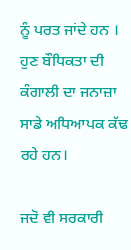ਨੂੰ ਪਰਤ ਜਾਂਦੇ ਹਨ । ਹੁਣ ਬੌਧਿਕਤਾ ਦੀ ਕੰਗਾਲੀ ਦਾ ਜਨਾਜ਼ਾ ਸਾਡੇ ਅਧਿਆਪਕ ਕੱਢ ਰਹੇ ਹਨ।

ਜਦੋ ਵੀ ਸਰਕਾਰੀ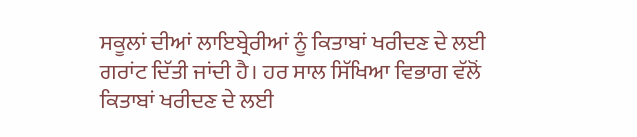ਸਕੂਲਾਂ ਦੀਆਂ ਲਾਇਬ੍ਰੇਰੀਆਂ ਨੂੰ ਕਿਤਾਬਾਂ ਖਰੀਦਣ ਦੇ ਲਈ ਗਰਾਂਟ ਦਿੱਤੀ ਜਾਂਦੀ ਹੈ। ਹਰ ਸਾਲ ਸਿੱਖਿਆ ਵਿਭਾਗ ਵੱਲੋਂ ਕਿਤਾਬਾਂ ਖਰੀਦਣ ਦੇ ਲਈ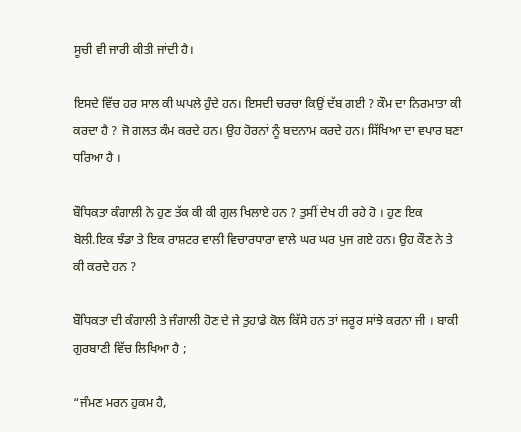ਸੂਚੀ ਵੀ ਜਾਰੀ ਕੀਤੀ ਜਾਂਦੀ ਹੈ।

ਇਸਦੇ ਵਿੱਚ ਹਰ ਸਾਲ ਕੀ ਘਪਲੇ ਹੁੰਦੇ ਹਨ। ਇਸਦੀ ਚਰਚਾ ਕਿਉਂ ਦੱਬ ਗਈ ? ਕੌਮ ਦਾ ਨਿਰਮਾਤਾ ਕੀ ਕਰਦਾ ਹੈ ? ਜੋ ਗਲਤ ਕੰਮ ਕਰਦੇ ਹਨ। ਉਹ ਹੋਰਨਾਂ ਨੂੰ ਬਦਨਾਮ ਕਰਦੇ ਹਨ। ਸਿੱਖਿਆ ਦਾ ਵਪਾਰ ਬਣਾ ਧਰਿਆ ਹੈ ।

ਬੌਧਿਕਤਾ ਕੰਗਾਲੀ ਨੇ ਹੁਣ ਤੱਕ ਕੀ ਕੀ ਗੁਲ ਖਿਲਾਏ ਹਨ ? ਤੁਸੀਂ ਦੇਖ ਹੀ ਰਹੇ ਹੋ । ਹੁਣ ਇਕ ਬੋਲੀ.ਇਕ ਝੰਡਾ ਤੇ ਇਕ ਰਾਸ਼ਟਰ ਵਾਲੀ ਵਿਚਾਰਧਾਰਾ ਵਾਲੇ ਘਰ ਘਰ ਪੁਜ ਗਏ ਹਨ। ਉਹ ਕੌਣ ਨੇ ਤੇ ਕੀ ਕਰਦੇ ਹਨ ?

ਬੌਧਿਕਤਾ ਦੀ ਕੰਗਾਲੀ ਤੇ ਜੰਗਾਲੀ ਹੋਣ ਦੇ ਜੇ ਤੁਹਾਡੇ ਕੋਲ ਕਿੱਸੇ ਹਨ ਤਾਂ ਜਰੂਰ ਸਾਂਝੇ ਕਰਨਾ ਜੀ । ਬਾਕੀ ਗੁਰਬਾਣੀ ਵਿੱਚ ਲਿਖਿਆ ਹੈ ;

“ਜੰਮਣ ਮਰਨ ਹੁਕਮ ਹੈ,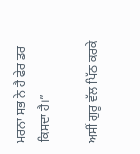ਮਰਨਾ ਸਭ ਨੇ ਹੈ ਫੇਰ ਡਰ ਕਿਸਦਾ ਹੈ।”

ਅਸੀਂ ਗੁਰੂ ਵੱਲ ਪਿੱਠ ਕਰਕੇ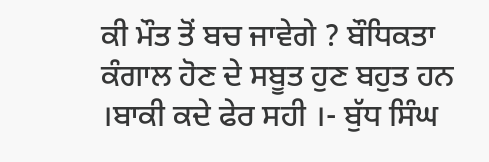ਕੀ ਮੌਤ ਤੋਂ ਬਚ ਜਾਵੇਗੇ ? ਬੌਧਿਕਤਾ ਕੰਗਾਲ ਹੋਣ ਦੇ ਸਬੂਤ ਹੁਣ ਬਹੁਤ ਹਨ ।ਬਾਕੀ ਕਦੇ ਫੇਰ ਸਹੀ ।- ਬੁੱਧ ਸਿੰਘ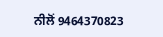ਨੀਲੋਂ 9464370823